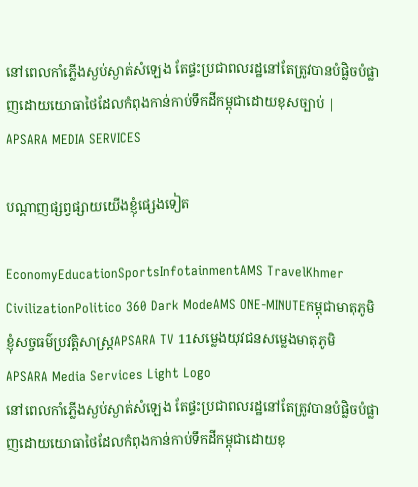នៅពេលកាំភ្លើងស្ងប់ស្ងាត់សំឡេង តែផ្ទះប្រជាពលរដ្ឋនៅតែត្រូវបានបំផ្លិចបំផ្លាញដោយយោធាថៃដែលកំពុងកាន់កាប់ទឹកដីកម្ពុជាដោយខុសច្បាប់ | APSARA MEDIA SERVICES

បណ្ដាញផ្សព្វផ្សាយយើងខ្ញុំផ្សេងទៀត

EconomyEducationSportsInfotainmentAMS TravelKhmer CivilizationPolitico 360 Dark ModeAMS ONE-MINUTEកម្ពុជាមាតុភូមិខ្ញុំសច្ចធម៌ប្រវត្តិសាស្ត្រAPSARA TV 11សម្លេងយុវជនសម្លេងមាតុភូមិ
APSARA Media Services Light Logo
នៅពេលកាំភ្លើងស្ងប់ស្ងាត់សំឡេង តែផ្ទះប្រជាពលរដ្ឋនៅតែត្រូវបានបំផ្លិចបំផ្លាញដោយយោធាថៃដែលកំពុងកាន់កាប់ទឹកដីកម្ពុជាដោយខុ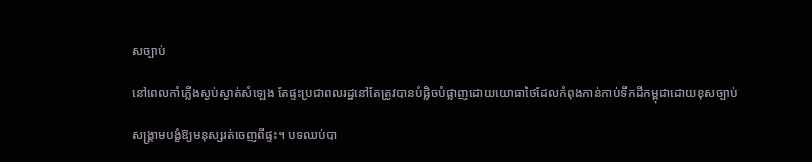សច្បាប់

នៅពេលកាំភ្លើងស្ងប់ស្ងាត់សំឡេង តែផ្ទះប្រជាពលរដ្ឋនៅតែត្រូវបានបំផ្លិចបំផ្លាញដោយយោធាថៃដែលកំពុងកាន់កាប់ទឹកដីកម្ពុជាដោយខុសច្បាប់

សង្គ្រាមបង្ខំឱ្យមនុស្សរត់ចេញពីផ្ទះ។ បទឈប់បា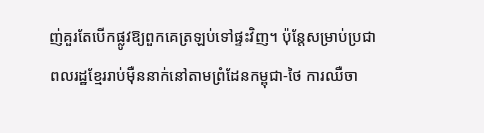ញ់គួរតែបើកផ្លូវឱ្យពួកគេត្រឡប់ទៅផ្ទះវិញ។ ប៉ុន្តែសម្រាប់ប្រជាពលរដ្ឋខ្មែររាប់ម៉ឺននាក់នៅតាមព្រំដែនកម្ពុជា-ថៃ ការឈឺចា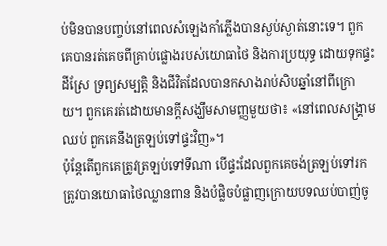ប់មិនបានបញ្ចប់នៅពេលសំឡេងកាំភ្លើងបានស្ងប់ស្ងាត់នោះទេ។ ពួកគេបានរត់គេចពីគ្រាប់ផ្លោងរបស់យោធាថៃ និងការប្រយុទ្ធ ដោយទុកផ្ទះ ដីស្រែ ទ្រព្យសម្បត្តិ និងជីវិតដែលបានកសាងរាប់សិបឆ្នាំនៅពីក្រោយ។ ពួកគេរត់ដោយមានក្តីសង្ឃឹមសាមញ្ញមួយថា៖ «នៅពេលសង្គ្រាមឈប់ ពួកគេនឹងត្រឡប់ទៅផ្ទះវិញ»។
ប៉ុន្តែតើពួកគេត្រូវត្រឡប់ទៅទីណា បើផ្ទះដែលពួកគេចង់ត្រឡប់ទៅរកត្រូវបានយោធាថៃឈ្លានពាន និងបំផ្លិចបំផ្លាញក្រោយបទឈប់បាញ់ចូ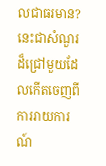លជាធរមាន?
នេះជាសំណួរដ៏ជ្រៅមួយដែលកើតចេញពីការរាយការណ៍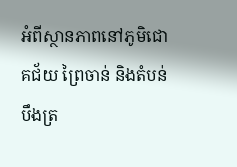អំពីស្ថានភាពនៅភូមិជោគជ័យ ព្រៃចាន់ និងតំបន់បឹងត្រ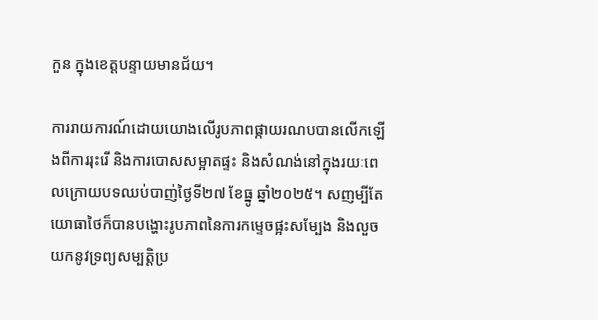កួន ក្នុងខេត្តបន្ទាយមានជ័យ។

ការរាយការណ៍ដោយយោងលើរូបភាពផ្កាយរណបបានលើកឡើងពីការរុះរើ និងការបោសសម្អាតផ្ទះ និងសំណង់នៅក្នុងរយៈពេលក្រោយបទឈប់បាញ់ថ្ងៃទី២៧ ខែធ្នូ ឆ្នាំ២០២៥។ សញម្បីតែយោធាថៃក៏បានបង្ហោះរូបភាពនៃការកម្ទេចផ្អះសម្បែង និងលួចយកនូវទ្រព្យសម្បត្តិប្រ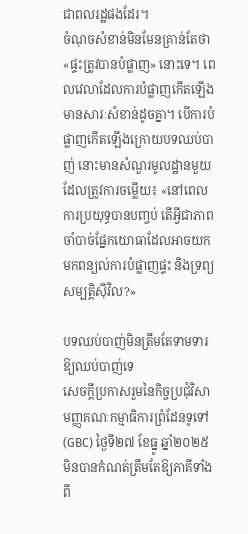ជាពលរដ្ឋផងដែរ។
ចំណុចសំខាន់មិនមែនគ្រាន់តែថា «ផ្ទះត្រូវបានបំផ្លាញ» នោះទេ។ ពេលវេលាដែលការបំផ្លាញកើតឡើងមានសារៈសំខាន់ដូចគ្នា។ បើការបំផ្លាញកើតឡើងក្រោយបទឈប់បាញ់ នោះមានសំណួរមូលដ្ឋានមួយដែលត្រូវការចម្លើយ៖ «នៅពេលការប្រយុទ្ធបានបញ្ចប់ តើអ្វីជាភាពចាំបាច់ផ្នែកយោធាដែលអាចយកមកពន្យល់ការបំផ្លាញផ្ទះ និងទ្រព្យសម្បត្តិស៊ីវិល?»

បទឈប់បាញ់មិនត្រឹមតែទាមទារឱ្យឈប់បាញ់ទេ
សេចក្តីប្រកាសរួមនៃកិច្ចប្រជុំវិសាមញ្ញគណៈកម្មាធិការព្រំដែនទូទៅ (GBC) ថ្ងៃទី២៧ ខែធ្នូ ឆ្នាំ២០២៥ មិនបានកំណត់ត្រឹមតែឱ្យភាគីទាំងពី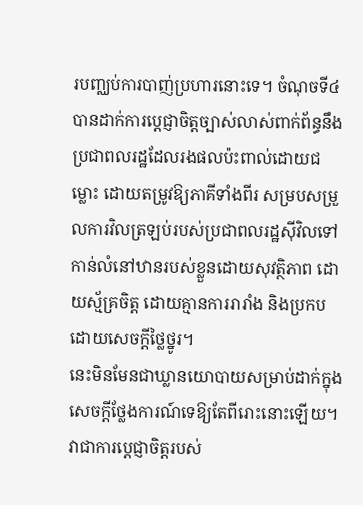របញ្ឈប់ការបាញ់ប្រហារនោះទេ។ ចំណុចទី៤ បានដាក់ការប្តេជ្ញាចិត្តច្បាស់លាស់ពាក់ព័ន្ធនឹងប្រជាពលរដ្ឋដែលរងផលប៉ះពាល់ដោយជម្លោះ ដោយតម្រូវឱ្យភាគីទាំងពីរ សម្របសម្រួលការវិលត្រឡប់របស់ប្រជាពលរដ្ឋស៊ីវិលទៅកាន់លំនៅឋានរបស់ខ្លួនដោយសុវត្ថិភាព ដោយស្ម័គ្រចិត្ត ដោយគ្មានការរារាំង និងប្រកបដោយសេចក្តីថ្លៃថ្នូរ។
នេះមិនមែនជាឃ្លានយោបាយសម្រាប់ដាក់ក្នុងសេចក្តីថ្លែងការណ៍ទេឱ្យតែពីរោះនោះឡើយ។ វាជាការប្តេជ្ញាចិត្តរបស់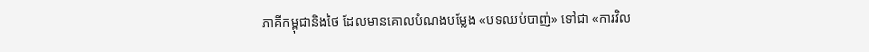ភាគីកម្ពុជានិងថៃ ដែលមានគោលបំណងបម្លែង «បទឈប់បាញ់» ទៅជា «ការវិល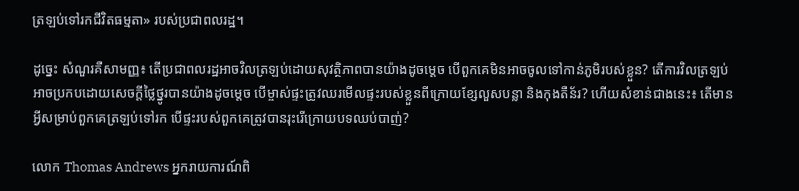ត្រឡប់ទៅរកជីវិតធម្មតា» របស់ប្រជាពលរដ្ឋ។

ដូច្នេះ សំណួរគឺសាមញ្ញ៖ តើប្រជាពលរដ្ឋអាចវិលត្រឡប់ដោយសុវត្ថិភាពបានយ៉ាងដូចម្តេច បើពួកគេមិនអាចចូលទៅកាន់ភូមិរបស់ខ្លួន? តើការវិលត្រឡប់អាចប្រកបដោយសេចក្តីថ្លៃថ្នូរបានយ៉ាងដូចម្តេច បើម្ចាស់ផ្ទះត្រូវឈរមើលផ្ទះរបស់ខ្លួនពីក្រោយខ្សែលួសបន្លា និងកុងតឺន័រ? ហើយសំខាន់ជាងនេះ៖ តើមានអ្វីសម្រាប់ពួកគេត្រឡប់ទៅរក បើផ្ទះរបស់ពួកគេត្រូវបានរុះរើក្រោយបទឈប់បាញ់?

លោក Thomas Andrews អ្នករាយការណ៍ពិ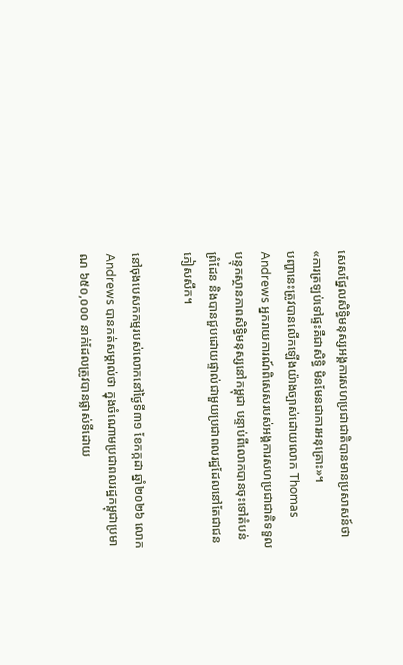សេសផ្នែលសិទ្ធិមនុស្សអង្គការសហប្រជាជាតិបានមានប្រសាសន៍ថា «ការត្រឡប់ទៅផ្ទះគឺជាសិទ្ធិ មិនមែនជាការអនុគ្រោះ»។
បញ្ហានេះត្រូវបានលើកឡើងយ៉ាងច្បាស់ដោយលោក Thomas Andrews អ្នករាយការណ៍ពិសេសរបស់អង្គការសហប្រជាជាតិទទួលបន្ទុកស្ថានភាពសិទ្ធិមនុស្សនៅកម្ពុជា បន្ទាប់ពីលោកបានចុះទៅតំបន់ព្រំដែន និងបានជួបដោយផ្ទាល់ជាមួយប្រជាពលរដ្ឋដែលនៅតែជាជនភៀសសឹក។

នៅចុងបេសកកម្មរបស់លោកនៅថ្ងៃទី៣១ ខែកក្កដា ឆ្នាំ២០២៦ លោក Andrews បានកត់សម្គាល់ថា ក្នុងចំណោមប្រជាពលរដ្ឋកម្ពុជាប្រមាណ ៦៥០,០០០ នាក់ដែលត្រូវបានផ្លាស់ទីដោយ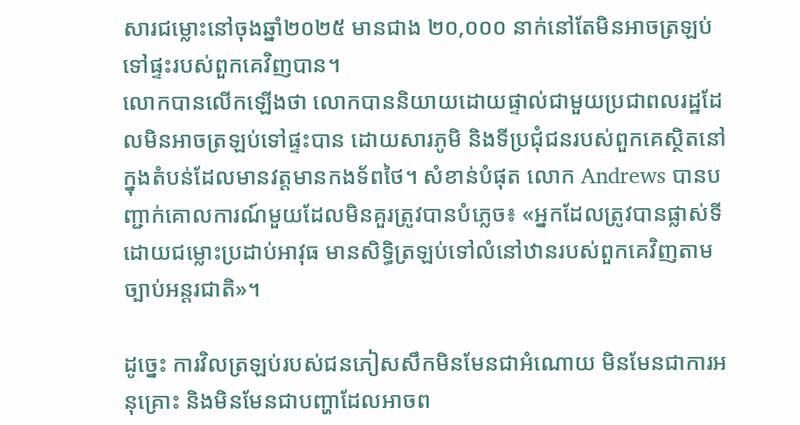សារជម្លោះនៅចុងឆ្នាំ២០២៥ មានជាង ២០,០០០ នាក់នៅតែមិនអាចត្រឡប់ទៅផ្ទះរបស់ពួកគេវិញបាន។
លោកបានលើកឡើងថា លោកបាននិយាយដោយផ្ទាល់ជាមួយប្រជាពលរដ្ឋដែលមិនអាចត្រឡប់ទៅផ្ទះបាន ដោយសារភូមិ និងទីប្រជុំជនរបស់ពួកគេស្ថិតនៅក្នុងតំបន់ដែលមានវត្តមានកងទ័ពថៃ។ សំខាន់បំផុត លោក Andrews បានបញ្ជាក់គោលការណ៍មួយដែលមិនគួរត្រូវបានបំភ្លេច៖ «អ្នកដែលត្រូវបានផ្លាស់ទីដោយជម្លោះប្រដាប់អាវុធ មានសិទ្ធិត្រឡប់ទៅលំនៅឋានរបស់ពួកគេវិញតាមច្បាប់អន្តរជាតិ»។

ដូច្នេះ ការវិលត្រឡប់របស់ជនភៀសសឹកមិនមែនជាអំណោយ មិនមែនជាការអនុគ្រោះ និងមិនមែនជាបញ្ហាដែលអាចព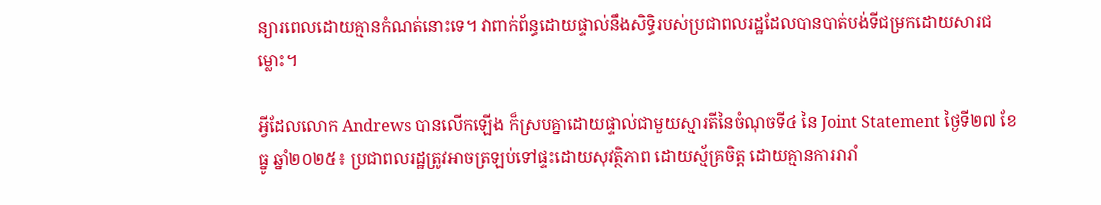ន្យារពេលដោយគ្មានកំណត់នោះទេ។ វាពាក់ព័ន្ធដោយផ្ទាល់នឹងសិទ្ធិរបស់ប្រជាពលរដ្ឋដែលបានបាត់បង់ទីជម្រកដោយសារជម្លោះ។

អ្វីដែលលោក Andrews បានលើកឡើង ក៏ស្របគ្នាដោយផ្ទាល់ជាមួយស្មារតីនៃចំណុចទី៤ នៃ Joint Statement ថ្ងៃទី២៧ ខែធ្នូ ឆ្នាំ២០២៥៖ ប្រជាពលរដ្ឋត្រូវអាចត្រឡប់ទៅផ្ទះដោយសុវត្ថិភាព ដោយស្ម័គ្រចិត្ត ដោយគ្មានការរារាំ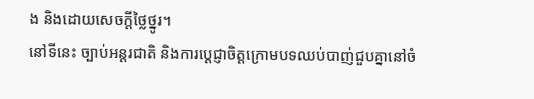ង និងដោយសេចក្តីថ្លៃថ្នូរ។
នៅទីនេះ ច្បាប់អន្តរជាតិ និងការប្តេជ្ញាចិត្តក្រោមបទឈប់បាញ់ជួបគ្នានៅចំ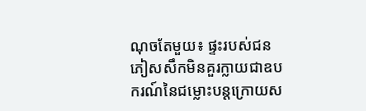ណុចតែមួយ៖ ផ្ទះរបស់ជនភៀសសឹកមិនគួរក្លាយជាឧបករណ៍នៃជម្លោះបន្តក្រោយស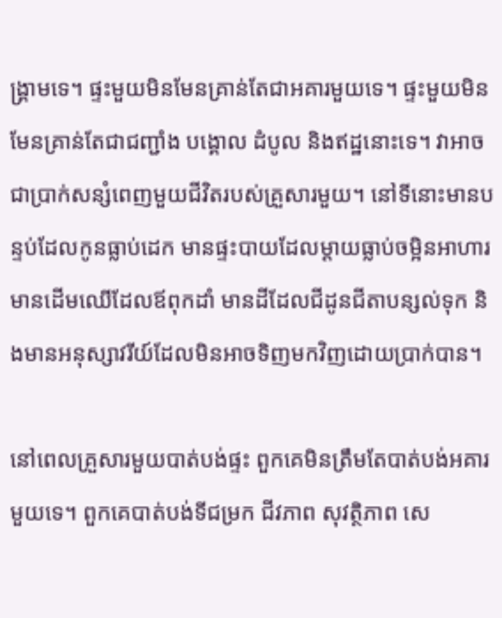ង្គ្រាមទេ។ ផ្ទះមួយមិនមែនគ្រាន់តែជាអគារមួយទេ។ ផ្ទះមួយមិនមែនគ្រាន់តែជាជញ្ជាំង បង្គោល ដំបូល និងឥដ្ឋនោះទេ។ វាអាចជាប្រាក់សន្សំពេញមួយជីវិតរបស់គ្រួសារមួយ។ នៅទីនោះមានបន្ទប់ដែលកូនធ្លាប់ដេក មានផ្ទះបាយដែលម្តាយធ្លាប់ចម្អិនអាហារ មានដើមឈើដែលឪពុកដាំ មានដីដែលជីដូនជីតាបន្សល់ទុក និងមានអនុស្សាវរីយ៍ដែលមិនអាចទិញមកវិញដោយប្រាក់បាន។

នៅពេលគ្រួសារមួយបាត់បង់ផ្ទះ ពួកគេមិនត្រឹមតែបាត់បង់អគារមួយទេ។ ពួកគេបាត់បង់ទីជម្រក ជីវភាព សុវត្ថិភាព សេ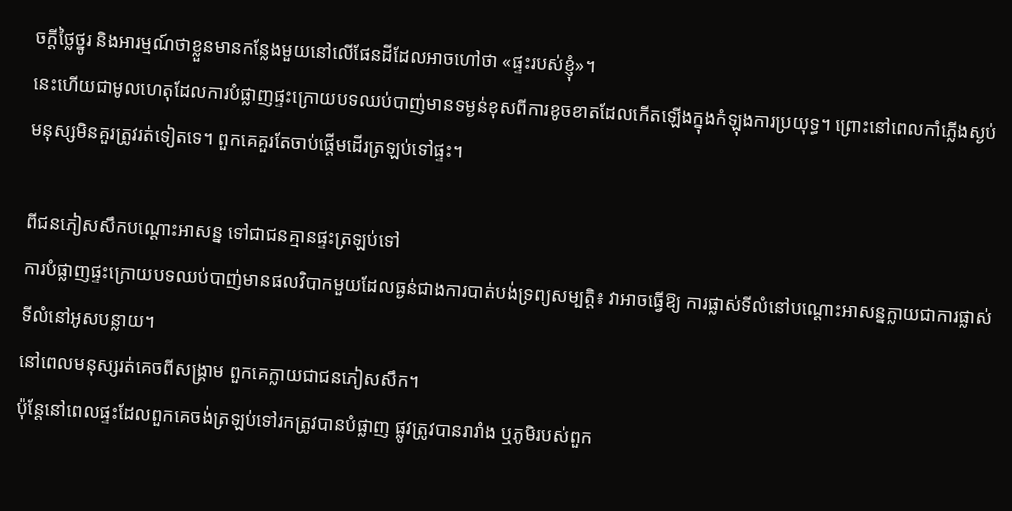ចក្តីថ្លៃថ្នូរ និងអារម្មណ៍ថាខ្លួនមានកន្លែងមួយនៅលើផែនដីដែលអាចហៅថា «ផ្ទះរបស់ខ្ញុំ»។
នេះហើយជាមូលហេតុដែលការបំផ្លាញផ្ទះក្រោយបទឈប់បាញ់មានទម្ងន់ខុសពីការខូចខាតដែលកើតឡើងក្នុងកំឡុងការប្រយុទ្ធ។ ព្រោះនៅពេលកាំភ្លើងស្ងប់ មនុស្សមិនគួរត្រូវរត់ទៀតទេ។ ពួកគេគួរតែចាប់ផ្តើមដើរត្រឡប់ទៅផ្ទះ។

ពីជនភៀសសឹកបណ្តោះអាសន្ន ទៅជាជនគ្មានផ្ទះត្រឡប់ទៅ
ការបំផ្លាញផ្ទះក្រោយបទឈប់បាញ់មានផលវិបាកមួយដែលធ្ងន់ជាងការបាត់បង់ទ្រព្យសម្បត្តិ៖ វាអាចធ្វើឱ្យ ការផ្លាស់ទីលំនៅបណ្តោះអាសន្នក្លាយជាការផ្លាស់ទីលំនៅអូសបន្លាយ។
នៅពេលមនុស្សរត់គេចពីសង្គ្រាម ពួកគេក្លាយជាជនភៀសសឹក។
ប៉ុន្តែនៅពេលផ្ទះដែលពួកគេចង់ត្រឡប់ទៅរកត្រូវបានបំផ្លាញ ផ្លូវត្រូវបានរារាំង ឬភូមិរបស់ពួក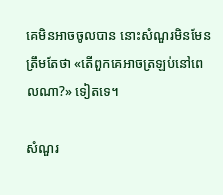គេមិនអាចចូលបាន នោះសំណួរមិនមែនត្រឹមតែថា «តើពួកគេអាចត្រឡប់នៅពេលណា?» ទៀតទេ។

សំណួរ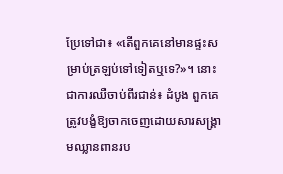ប្រែទៅជា៖ «តើពួកគេនៅមានផ្ទះសម្រាប់ត្រឡប់ទៅទៀតឬទេ?»។ នោះជាការឈឺចាប់ពីរជាន់៖ ដំបូង ពួកគេត្រូវបង្ខំឱ្យចាកចេញដោយសារសង្គ្រាមឈ្លានពានរប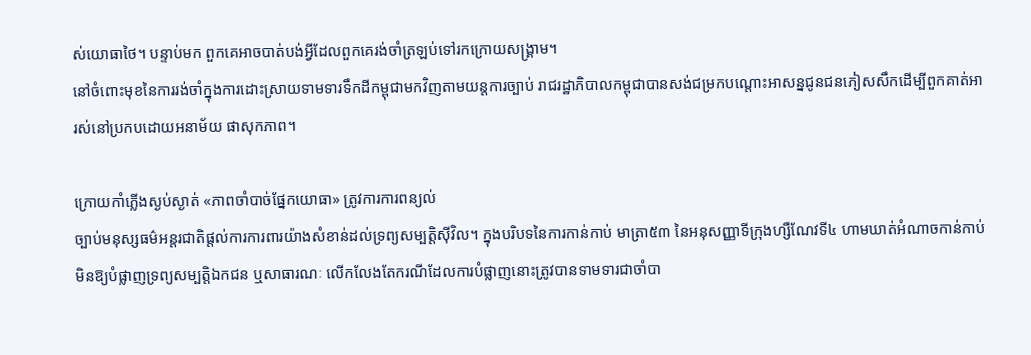ស់យោធាថៃ។ បន្ទាប់មក ពួកគេអាចបាត់បង់អ្វីដែលពួកគេរង់ចាំត្រឡប់ទៅរកក្រោយសង្គ្រាម។
នៅចំពោះមុខនៃការរង់ចាំក្នុងការដោះស្រាយទាមទារទឹកដីកម្ពុជាមកវិញតាមយន្តការច្បាប់ រាជរដ្ឋាភិបាលកម្ពុជាបានសង់ជម្រកបណ្តោះអាសន្នជូនជនភៀសសឹកដើម្បីពួកគាត់អា រស់នៅប្រកបដោយអនាម័យ ផាសុកភាព។

ក្រោយកាំភ្លើងស្ងប់ស្ងាត់ «ភាពចាំបាច់ផ្នែកយោធា» ត្រូវការការពន្យល់
ច្បាប់មនុស្សធម៌អន្តរជាតិផ្តល់ការការពារយ៉ាងសំខាន់ដល់ទ្រព្យសម្បត្តិស៊ីវិល។ ក្នុងបរិបទនៃការកាន់កាប់ មាត្រា៥៣ នៃអនុសញ្ញាទីក្រុងហ្សឺណែវទី៤ ហាមឃាត់អំណាចកាន់កាប់មិនឱ្យបំផ្លាញទ្រព្យសម្បត្តិឯកជន ឬសាធារណៈ លើកលែងតែករណីដែលការបំផ្លាញនោះត្រូវបានទាមទារជាចាំបា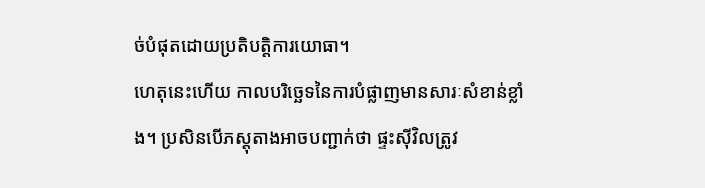ច់បំផុតដោយប្រតិបត្តិការយោធា។
ហេតុនេះហើយ កាលបរិច្ឆេទនៃការបំផ្លាញមានសារៈសំខាន់ខ្លាំង។ ប្រសិនបើភស្តុតាងអាចបញ្ជាក់ថា ផ្ទះស៊ីវិលត្រូវ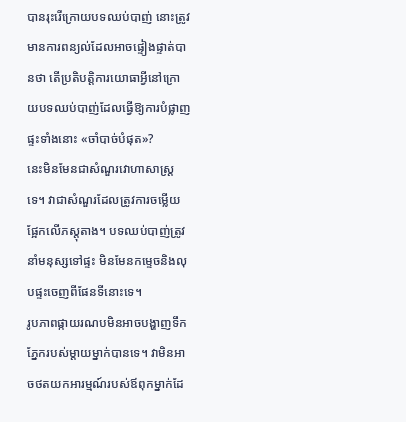បានរុះរើក្រោយបទឈប់បាញ់ នោះត្រូវមានការពន្យល់ដែលអាចផ្ទៀងផ្ទាត់បានថា តើប្រតិបត្តិការយោធាអ្វីនៅក្រោយបទឈប់បាញ់ដែលធ្វើឱ្យការបំផ្លាញផ្ទះទាំងនោះ «ចាំបាច់បំផុត»?
នេះមិនមែនជាសំណួរវោហាសាស្ត្រទេ។ វាជាសំណួរដែលត្រូវការចម្លើយផ្អែកលើភស្តុតាង។ បទឈប់បាញ់ត្រូវនាំមនុស្សទៅផ្ទះ មិនមែនកម្ទេចនិងលុបផ្ទះចេញពីផែនទីនោះទេ។
រូបភាពផ្កាយរណបមិនអាចបង្ហាញទឹកភ្នែករបស់ម្តាយម្នាក់បានទេ។ វាមិនអាចថតយកអារម្មណ៍របស់ឪពុកម្នាក់ដែ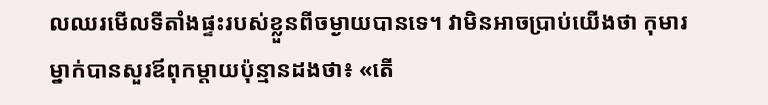លឈរមើលទីតាំងផ្ទះរបស់ខ្លួនពីចម្ងាយបានទេ។ វាមិនអាចប្រាប់យើងថា កុមារម្នាក់បានសួរឪពុកម្តាយប៉ុន្មានដងថា៖ «តើ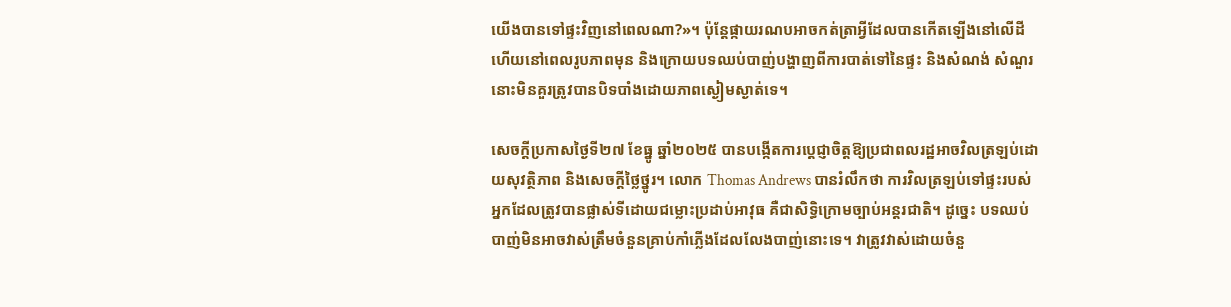យើងបានទៅផ្ទះវិញនៅពេលណា?»។ ប៉ុន្តែផ្កាយរណបអាចកត់ត្រាអ្វីដែលបានកើតឡើងនៅលើដី ហើយនៅពេលរូបភាពមុន និងក្រោយបទឈប់បាញ់បង្ហាញពីការបាត់ទៅនៃផ្ទះ និងសំណង់ សំណួរនោះមិនគួរត្រូវបានបិទបាំងដោយភាពស្ងៀមស្ងាត់ទេ។

សេចក្តីប្រកាសថ្ងៃទី២៧ ខែធ្នូ ឆ្នាំ២០២៥ បានបង្កើតការប្តេជ្ញាចិត្តឱ្យប្រជាពលរដ្ឋអាចវិលត្រឡប់ដោយសុវត្ថិភាព និងសេចក្តីថ្លៃថ្នូរ។ លោក Thomas Andrews បានរំលឹកថា ការវិលត្រឡប់ទៅផ្ទះរបស់អ្នកដែលត្រូវបានផ្លាស់ទីដោយជម្លោះប្រដាប់អាវុធ គឺជាសិទ្ធិក្រោមច្បាប់អន្តរជាតិ។ ដូច្នេះ បទឈប់បាញ់មិនអាចវាស់ត្រឹមចំនួនគ្រាប់កាំភ្លើងដែលលែងបាញ់នោះទេ។ វាត្រូវវាស់ដោយចំនួ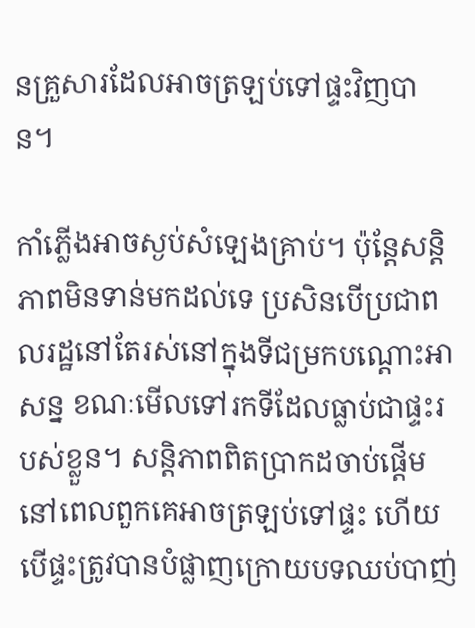នគ្រួសារដែលអាចត្រឡប់ទៅផ្ទះវិញបាន។

កាំភ្លើងអាចស្ងប់សំឡេងគ្រាប់។ ប៉ុន្តែសន្តិភាពមិនទាន់មកដល់ទេ ប្រសិនបើប្រជាពលរដ្ឋនៅតែរស់នៅក្នុងទីជម្រកបណ្តោះអាសន្ន ខណៈមើលទៅរកទីដែលធ្លាប់ជាផ្ទះរបស់ខ្លួន។ សន្តិភាពពិតប្រាកដចាប់ផ្តើមនៅពេលពួកគេអាចត្រឡប់ទៅផ្ទះ ហើយបើផ្ទះត្រូវបានបំផ្លាញក្រោយបទឈប់បាញ់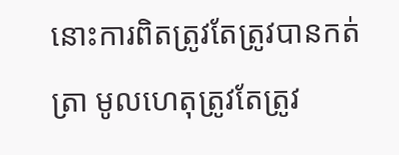នោះការពិតត្រូវតែត្រូវបានកត់ត្រា មូលហេតុត្រូវតែត្រូវ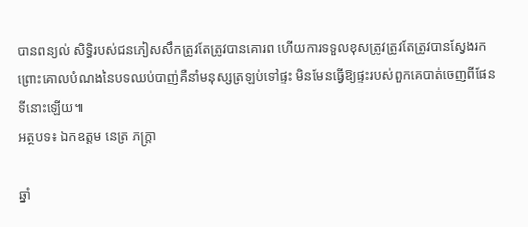បានពន្យល់ សិទ្ធិរបស់ជនភៀសសឹកត្រូវតែត្រូវបានគោរព ហើយការទទួលខុសត្រូវត្រូវតែត្រូវបានស្វែងរក ព្រោះគោលបំណងនៃបទឈប់បាញ់គឺនាំមនុស្សត្រឡប់ទៅផ្ទះ មិនមែនធ្វើឱ្យផ្ទះរបស់ពួកគេបាត់ចេញពីផែនទីនោះឡើយ៕
អត្ថបទ៖ ឯកឧត្តម នេត្រ ភក្ត្រា

ឆ្នាំ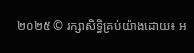២០២៥ © រក្សាសិទ្ធិគ្រប់យ៉ាងដោយ៖ អ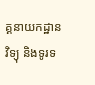គ្គនាយកដ្ឋានវិទ្យុ និងទូរទ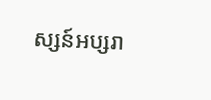ស្សន៍អប្សរា